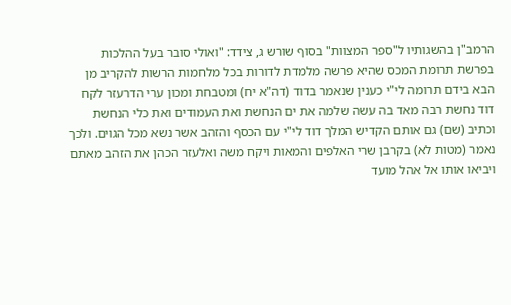הרמב"ן בהשגותיו ל"ספר המצוות" בסוף שורש ג, צידד: "ואולי סובר בעל ההלכות בפרשת תרומת המכס שהיא פרשה מלמדת לדורות בכל מלחמות הרשות להקריב מן הבא בידם תרומה לי"י כענין שנאמר בדוד (דה"א יח) ומטבחת ומכון ערי הדרעזר לקח דוד נחשת רבה מאד בה עשה שלמה את ים הנחשת ואת העמודים ואת כלי הנחשת וכתיב (שם) גם אותם הקדיש המלך דוד לי"י עם הכסף והזהב אשר נשא מכל הגוים. ולכך נאמר (מטות לא) בקרבן שרי האלפים והמאות ויקח משה ואלעזר הכהן את הזהב מאתם ויביאו אותו אל אהל מועד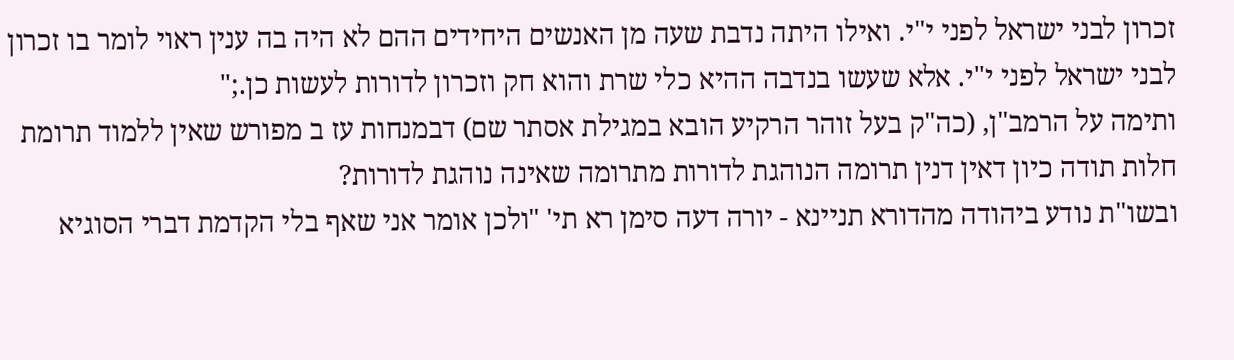זכרון לבני ישראל לפני י"י. ואילו היתה נדבת שעה מן האנשים היחידים ההם לא היה בה ענין ראוי לומר בו זכרון לבני ישראל לפני י"י. אלא שעשו בנדבה ההיא כלי שרת והוא חק וזכרון לדורות לעשות כן.;"
ותימה על הרמב"ן, (כה"ק בעל זוהר הרקיע הובא במגילת אסתר שם) דבמנחות עז ב מפורש שאין ללמוד תרומת חלות תודה כיון דאין דנין תרומה הנוהגת לדורות מתרומה שאינה נוהגת לדורות?
ובשו"ת נודע ביהודה מהדורא תניינא - יורה דעה סימן רא תי' "ולכן אומר אני שאף בלי הקדמת דברי הסוגיא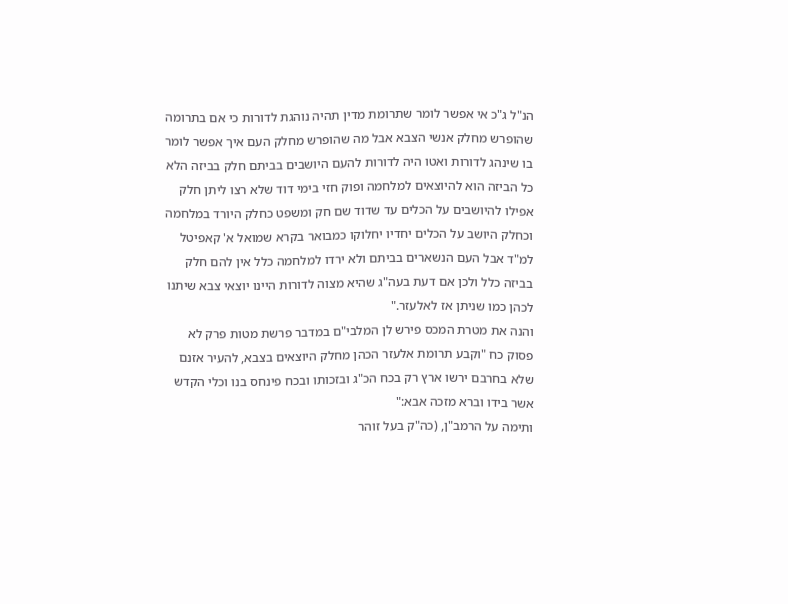הנ"ל ג"כ אי אפשר לומר שתרומת מדין תהיה נוהגת לדורות כי אם בתרומה שהופרש מחלק אנשי הצבא אבל מה שהופרש מחלק העם איך אפשר לומר בו שינהג לדורות ואטו היה לדורות להעם היושבים בביתם חלק בביזה הלא כל הביזה הוא להיוצאים למלחמה ופוק חזי בימי דוד שלא רצו ליתן חלק אפילו להיושבים על הכלים עד שדוד שם חק ומשפט כחלק היורד במלחמה וכחלק היושב על הכלים יחדיו יחלוקו כמבואר בקרא שמואל א' קאפיטל למ"ד אבל העם הנשארים בביתם ולא ירדו למלחמה כלל אין להם חלק בביזה כלל ולכן אם דעת בעה"ג שהיא מצוה לדורות היינו יוצאי צבא שיתנו לכהן כמו שניתן אז לאלעזר."
והנה את מטרת המכס פירש לן המלבי"ם במדבר פרשת מטות פרק לא פסוק כח "וקבע תרומת אלעזר הכהן מחלק היוצאים בצבא, להעיר אזנם שלא בחרבם ירשו ארץ רק בכח הכ"ג ובזכותו ובכח פינחס בנו וכלי הקדש אשר בידו וברא מזכה אבא:"
ותימה על הרמב"ן, (כה"ק בעל זוהר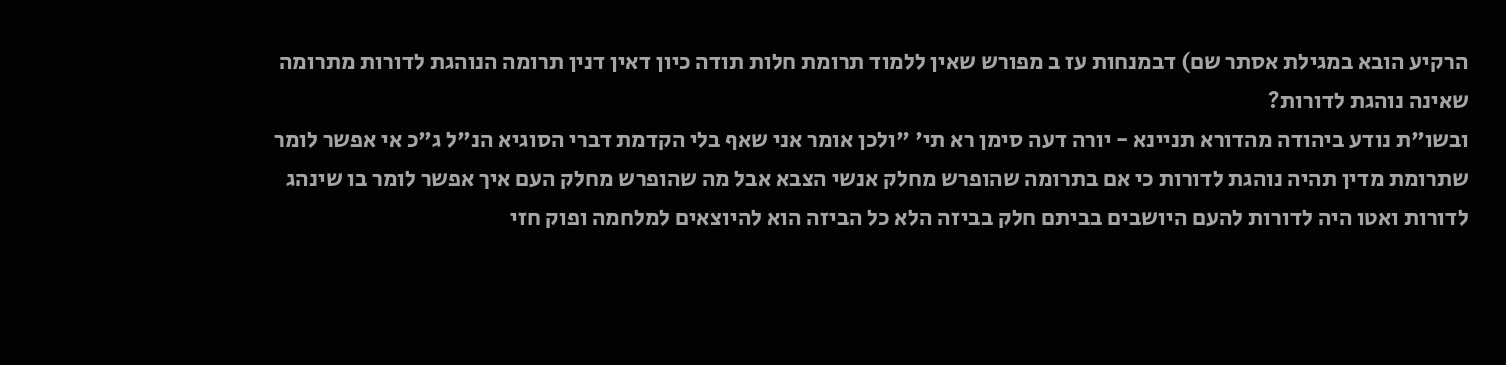הרקיע הובא במגילת אסתר שם) דבמנחות עז ב מפורש שאין ללמוד תרומת חלות תודה כיון דאין דנין תרומה הנוהגת לדורות מתרומה שאינה נוהגת לדורות?
ובשו"ת נודע ביהודה מהדורא תניינא - יורה דעה סימן רא תי' "ולכן אומר אני שאף בלי הקדמת דברי הסוגיא הנ"ל ג"כ אי אפשר לומר שתרומת מדין תהיה נוהגת לדורות כי אם בתרומה שהופרש מחלק אנשי הצבא אבל מה שהופרש מחלק העם איך אפשר לומר בו שינהג לדורות ואטו היה לדורות להעם היושבים בביתם חלק בביזה הלא כל הביזה הוא להיוצאים למלחמה ופוק חזי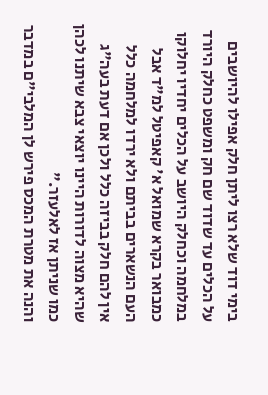בימי דוד שלא רצו ליתן חלק אפילו להיושבים על הכלים עד שדוד שם חק ומשפט כחלק היורד במלחמה וכחלק היושב על הכלים יחדיו יחלוקו כמבואר בקרא שמואל א' קאפיטל למ"ד אבל העם הנשארים בביתם ולא ירדו למלחמה כלל אין להם חלק בביזה כלל ולכן אם דעת בעה"ג שהיא מצוה לדורות היינו יוצאי צבא שיתנו לכהן כמו שניתן אז לאלעזר."
והנה את מטרת המכס פירש לן המלבי"ם במדבר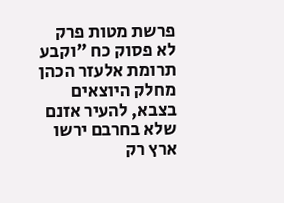פרשת מטות פרק לא פסוק כח "וקבע תרומת אלעזר הכהן מחלק היוצאים בצבא, להעיר אזנם שלא בחרבם ירשו ארץ רק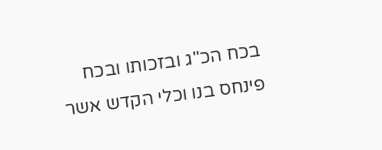בכח הכ"ג ובזכותו ובכח פינחס בנו וכלי הקדש אשר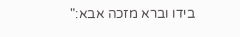בידו וברא מזכה אבא:"